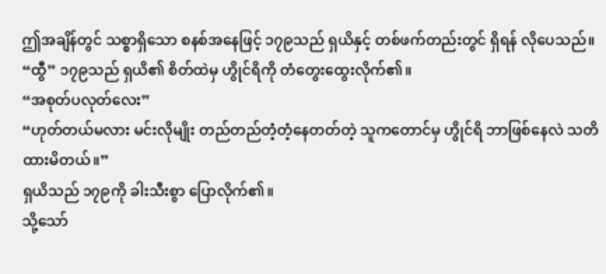ဤအချိန်တွင် သစ္စာရှိသော စနစ်အနေဖြင့် ၁၇၉သည် ရှယိနှင့် တစ်ဖက်တည်းတွင် ရှိရန် လိုပေသည်။
“ထွီ” ၁၇၉သည် ရှယိ၏ စိတ်ထဲမှ ဟွိုင်ရိကို တံတွေးထွေးလိုက်၏။
“အစုတ်ပလုတ်လေး”
“ဟုတ်တယ်မလား မင်းလိုမျိုး တည်တည်တံ့တံ့နေတတ်တဲ့ သူကတောင်မှ ဟွိုင်ရိ ဘာဖြစ်နေလဲ သတိထားမိတယ်။”
ရှယိသည် ၁၇၉ကို ခါးသီးစွာ ပြောလိုက်၏။
သို့သော်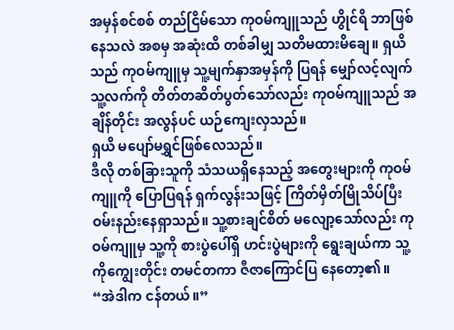အမှန်စင်စစ် တည်ငြိမ်သော ကုဝမ်ကျူသည် ဟွိုင်ရိ ဘာဖြစ်နေသလဲ အစမှ အဆုံးထိ တစ်ခါမျှ သတိမထားမိချေ။ ရှယိသည် ကုဝမ်ကျူမှ သူ့မျက်နှာအမှန်ကို ပြရန် မျှော်လင့်လျက် သူ့လက်ကို တိတ်တဆိတ်ပွတ်သော်လည်း ကုဝမ်ကျူသည် အချိန်တိုင်း အလွန်ပင် ယဉ်ကျေးလှသည်။
ရှယိ မပျော်မရွှင်ဖြစ်လေသည်။
ဒီလို တစ်ခြားသူကို သံသယရှိနေသည့် အတွေးများကို ကုဝမ်ကျူကို ပြောပြရန် ရှက်လွန်းသဖြင့် ကြိတ်မှိတ်မြိုသိပ်ပြီး ဝမ်းနည်းနေရှာသည်။ သူ့စားချင်စိတ် မလျော့သော်လည်း ကုဝမ်ကျူမှ သူ့ကို စားပွဲပေါ်ရှိ ဟင်းပွဲများကို ရွေးချယ်ကာ သူ့ကိုကျွေးတိုင်း တမင်တကာ ဇီဇာကြောင်ပြ နေတော့၏။
“အဲဒါက ငန်တယ်။”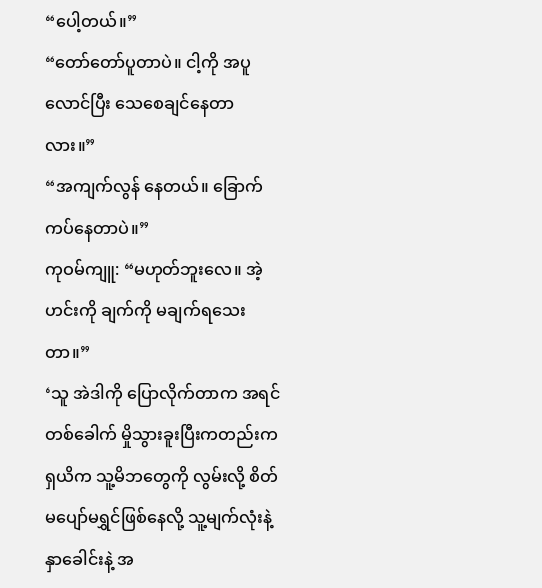“ပေါ့တယ်။”
“တော်တော်ပူတာပဲ။ ငါ့ကို အပူလောင်ပြီး သေစေချင်နေတာလား။”
“အကျက်လွန် နေတယ်။ ခြောက်ကပ်နေတာပဲ။”
ကုဝမ်ကျူ: “မဟုတ်ဘူးလေ။ အဲ့ဟင်းကို ချက်ကို မချက်ရသေးတာ။”
‘သူ အဲဒါကို ပြောလိုက်တာက အရင်တစ်ခေါက် မှိုသွားခူးပြီးကတည်းက ရှယိက သူ့မိဘတွေကို လွမ်းလို့ စိတ်မပျော်မရွှင်ဖြစ်နေလို့ သူ့မျက်လုံးနဲ့ နှာခေါင်းနဲ့ အ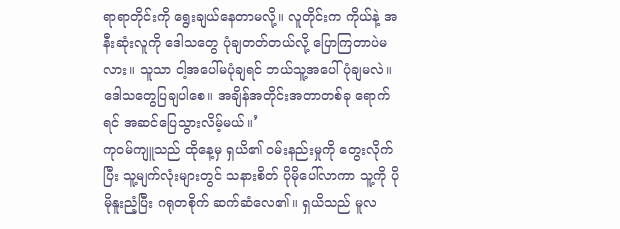ရာရာတိုင်းကို ရွေးချယ်နေတာမလို့။ လူတိုင်းက ကိုယ်နဲ့ အနီးဆုံးလူကို ဒေါသတွေ ပုံချတတ်တယ်လို့ ပြောကြတာပဲမလား။ သူသာ ငါ့အပေါ်မပုံချရင် ဘယ်သူ့အပေါ်ပုံချမလဲ။ ဒေါသတွေပြချပါစေ။ အချိန်အတိုင်းအတာတစ်ခု ရောက်ရင် အဆင်ပြေသွားလိမ့်မယ်။’
ကုဝမ်ကျူသည် ထိုနေ့မှ ရှယိ၏ ဝမ်းနည်းမှုကို တွေးလိုက်ပြီး သူ့မျက်လုံးများတွင် သနားစိတ် ပိုမိုပေါ်လာကာ သူ့ကို ပိုမိုနူးညံ့ပြီး ဂရုတစိုက် ဆက်ဆံလေ၏။ ရှယိသည် မူလ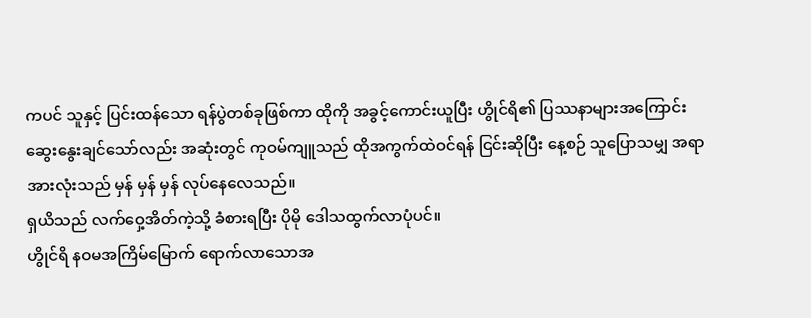ကပင် သူနှင့် ပြင်းထန်သော ရန်ပွဲတစ်ခုဖြစ်ကာ ထိုကို အခွင့်ကောင်းယူပြီး ဟွိုင်ရိ၏ ပြဿနာများအကြောင်း ဆွေးနွေးချင်သော်လည်း အဆုံးတွင် ကုဝမ်ကျူသည် ထိုအကွက်ထဲဝင်ရန် ငြင်းဆိုပြီး နေ့စဉ် သူပြောသမျှ အရာအားလုံးသည် မှန် မှန် မှန် လုပ်နေလေသည်။
ရှယိသည် လက်ဝှေ့အိတ်ကဲ့သို့ ခံစားရပြီး ပိုမို ဒေါသထွက်လာပုံပင်။
ဟွိုင်ရိ နဝမအကြိမ်မြောက် ရောက်လာသောအ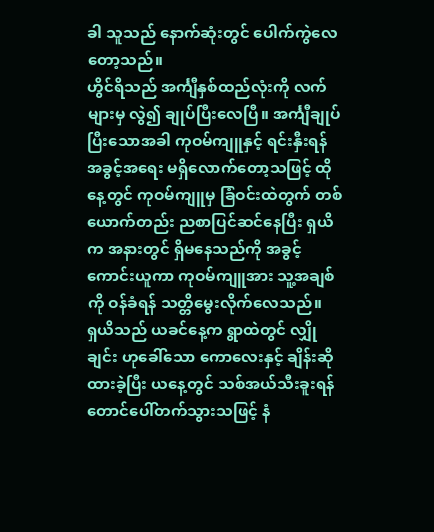ခါ သူသည် နောက်ဆုံးတွင် ပေါက်ကွဲလေတော့သည်။
ဟွိင်ရိသည် အင်္ကျီနှစ်ထည်လုံးကို လက်များမှ လွဲ၍ ချုပ်ပြီးလေပြီ။ အင်္ကျီချုပ်ပြီးသောအခါ ကုဝမ်ကျူနှင့် ရင်းနှီးရန် အခွင့်အရေး မရှိလောက်တော့သဖြင့် ထိုနေ့တွင် ကုဝမ်ကျူမှ ခြံဝင်းထဲတွက် တစ်ယောက်တည်း ညစာပြင်ဆင်နေပြီး ရှယိက အနားတွင် ရှိမနေသည်ကို အခွင့်ကောင်းယူကာ ကုဝမ်ကျူအား သူ့အချစ်ကို ဝန်ခံရန် သတ္တိမွေးလိုက်လေသည်။
ရှယိသည် ယခင်နေ့က ရွာထဲတွင် လျှိုချင်း ဟုခေါ်သော ကောလေးနှင့် ချိန်းဆိုထားခဲ့ပြီး ယနေ့တွင် သစ်အယ်သီးခူးရန် တောင်ပေါ်တက်သွားသဖြင့် နံ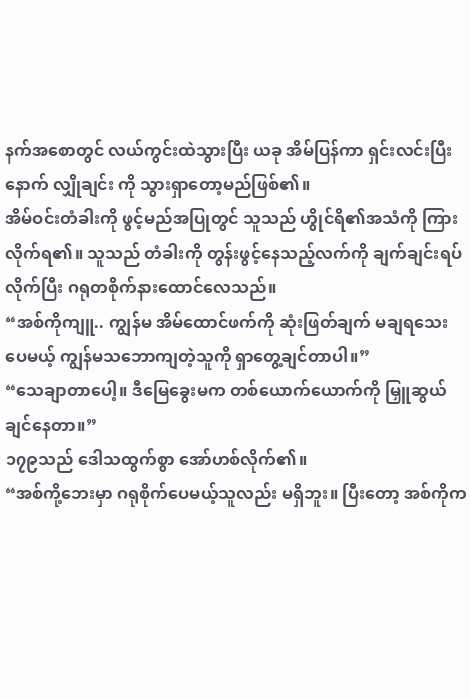နက်အစောတွင် လယ်ကွင်းထဲသွားပြီး ယခု အိမ်ပြန်ကာ ရှင်းလင်းပြီးနောက် လျှိုချင်း ကို သွားရှာတော့မည်ဖြစ်၏။
အိမ်ဝင်းတံခါးကို ဖွင့်မည်အပြုတွင် သူသည် ဟွိုင်ရိ၏အသံကို ကြားလိုက်ရ၏။ သူသည် တံခါးကို တွန်းဖွင့်နေသည့်လက်ကို ချက်ချင်းရပ်လိုက်ပြီး ဂရုတစိုက်နားထောင်လေသည်။
“အစ်ကိုကျူ.. ကျွန်မ အိမ်ထောင်ဖက်ကို ဆုံးဖြတ်ချက် မချရသေးပေမယ့် ကျွန်မသဘောကျတဲ့သူကို ရှာတွေ့ချင်တာပါ။”
“သေချာတာပေါ့။ ဒီမြေခွေးမက တစ်ယောက်ယောက်ကို မြှူဆွယ်ချင်နေတာ။”
၁၇၉သည် ဒေါသထွက်စွာ အော်ဟစ်လိုက်၏။
“အစ်ကို့ဘေးမှာ ဂရုစိုက်ပေမယ့်သူလည်း မရှိဘူး။ ပြီးတော့ အစ်ကိုက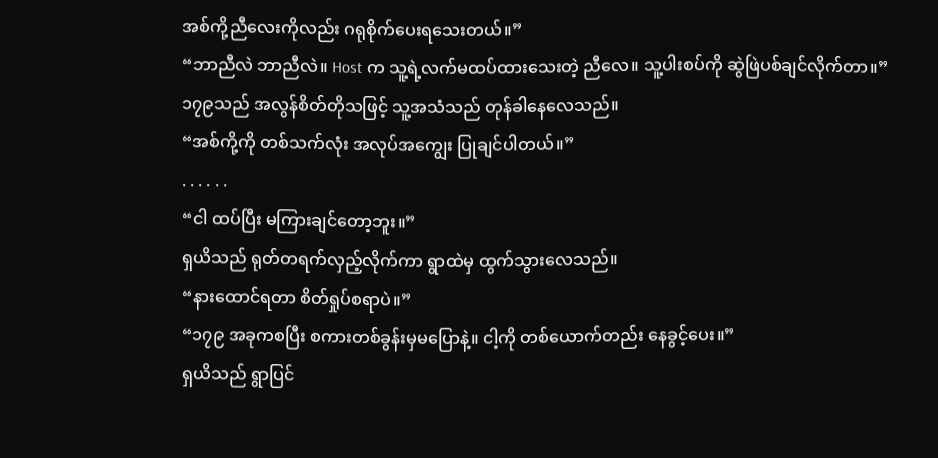အစ်ကို့ညီလေးကိုလည်း ဂရုစိုက်ပေးရသေးတယ်။”
“ဘာညီလဲ ဘာညီလဲ။ Host က သူ့ရဲ့လက်မထပ်ထားသေးတဲ့ ညီလေ။ သူ့ပါးစပ်ကို ဆွဲဖြဲပစ်ချင်လိုက်တာ။”
၁၇၉သည် အလွန်စိတ်တိုသဖြင့် သူ့အသံသည် တုန်ခါနေလေသည်။
“အစ်ကို့ကို တစ်သက်လုံး အလုပ်အကျွေး ပြုချင်ပါတယ်။”
. . . . . .
“ငါ ထပ်ပြီး မကြားချင်တော့ဘူး။”
ရှယိသည် ရုတ်တရက်လှည့်လိုက်ကာ ရွာထဲမှ ထွက်သွားလေသည်။
“နားထောင်ရတာ စိတ်ရှုပ်စရာပဲ။”
“၁၇၉ အခုကစပြီး စကားတစ်ခွန်းမှမပြောနဲ့။ ငါ့ကို တစ်ယောက်တည်း နေခွင့်ပေး။”
ရှယိသည် ရွာပြင်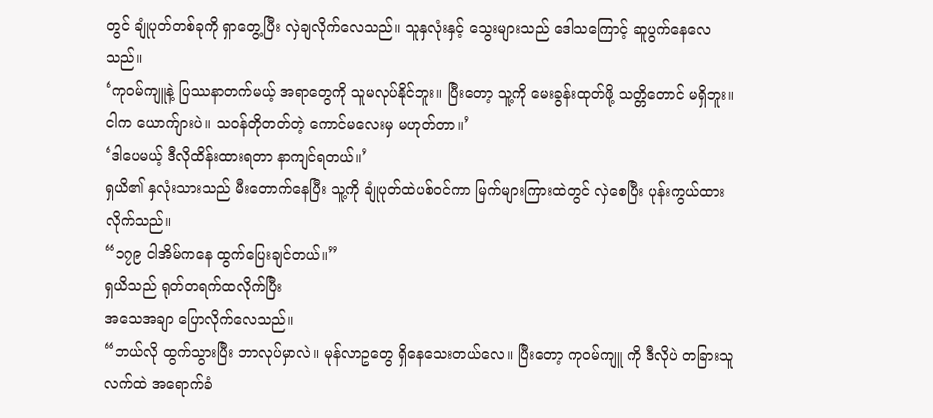တွင် ချုံပုတ်တစ်ခုကို ရှာတွေ့ပြီး လှဲချလိုက်လေသည်။ သူနှလုံးနှင့် သွေးများသည် ဒေါသကြောင့် ဆူပွက်နေလေသည်။
‘ကုဝမ်ကျူနဲ့ ပြဿနာတက်မယ့် အရာတွေကို သူမလုပ်နိုင်ဘူး။ ပြီးတော့ သူ့ကို မေးခွန်းထုတ်ဖို့ သတ္တိတောင် မရှိဘူး။ ငါက ယောက်ျားပဲ။ သဝန်တိုတတ်တဲ့ ကောင်မလေးမှ မဟုတ်တာ။’
‘ဒါပေမယ့် ဒီလိုထိန်းထားရတာ နာကျင်ရတယ်။’
ရှယိ၏ နှလုံးသားသည် မီးတောက်နေပြီး သူ့ကို ချုံပုတ်ထဲပစ်ဝင်ကာ မြက်များကြားထဲတွင် လှဲစေပြီး ပုန်းကွယ်ထားလိုက်သည်။
“၁၇၉ ငါအိမ်ကနေ ထွက်ပြေးချင်တယ်။”
ရှယိသည် ရုတ်တရက်ထလိုက်ပြီး
အသေအချာ ပြောလိုက်လေသည်။
“ဘယ်လို ထွက်သွားပြီး ဘာလုပ်မှာလဲ။ မုန်လာဥတွေ ရှိနေသေးတယ်လေ။ ပြီးတော့ ကုဝမ်ကျူ ကို ဒီလိုပဲ တခြားသူလက်ထဲ အရောက်ခံ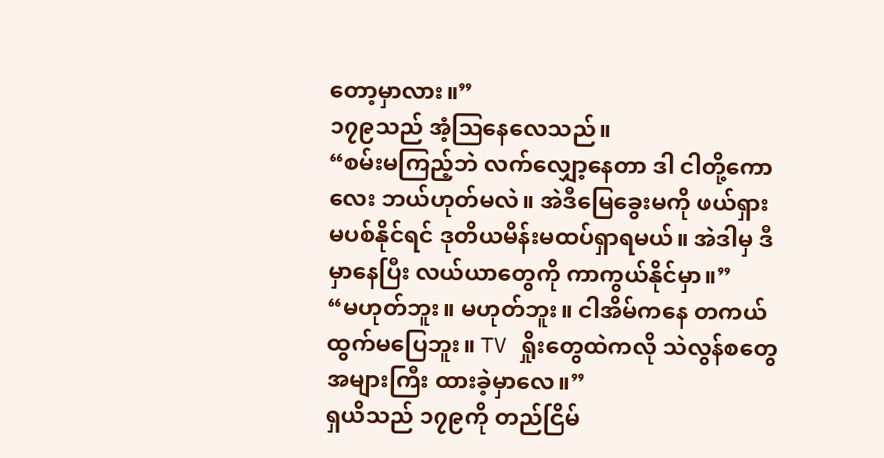တော့မှာလား။”
၁၇၉သည် အံ့ဩနေလေသည်။
“စမ်းမကြည့်ဘဲ လက်လျှော့နေတာ ဒါ ငါတို့ကောလေး ဘယ်ဟုတ်မလဲ။ အဲဒီမြေခွေးမကို ဖယ်ရှား မပစ်နိုင်ရင် ဒုတိယမိန်းမထပ်ရှာရမယ်။ အဲဒါမှ ဒီမှာနေပြီး လယ်ယာတွေကို ကာကွယ်နိုင်မှာ။”
“မဟုတ်ဘူး။ မဟုတ်ဘူး။ ငါအိမ်ကနေ တကယ် ထွက်မပြေဘူး။ TV ရှိုးတွေထဲကလို သဲလွန်စတွေ အများကြီး ထားခဲ့မှာလေ။”
ရှယိသည် ၁၇၉ကို တည်ငြိမ်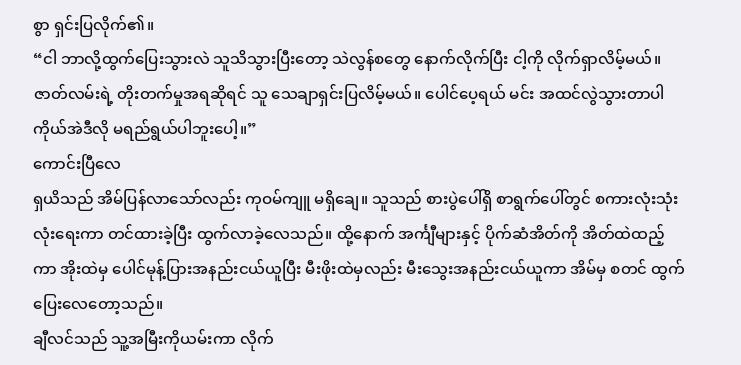စွာ ရှင်းပြလိုက်၏။
“ငါ ဘာလို့ထွက်ပြေးသွားလဲ သူသိသွားပြီးတော့ သဲလွန်စတွေ နောက်လိုက်ပြီး ငါ့ကို လိုက်ရှာလိမ့်မယ်။ ဇာတ်လမ်းရဲ့ တိုးတက်မှုအရဆိုရင် သူ သေချာရှင်းပြလိမ့်မယ်။ ပေါင်ပေ့ရယ် မင်း အထင်လွဲသွားတာပါ ကိုယ်အဲဒီလို မရည်ရွယ်ပါဘူးပေါ့။”
ကောင်းပြီလေ
ရှယိသည် အိမ်ပြန်လာသော်လည်း ကုဝမ်ကျူ မရှိချေ။ သူသည် စားပွဲပေါ်ရှိ စာရွက်ပေါ်တွင် စကားလုံးသုံးလုံးရေးကာ တင်ထားခဲ့ပြီး ထွက်လာခဲ့လေသည်။ ထို့နောက် အင်္ကျီများနှင့် ပိုက်ဆံအိတ်ကို အိတ်ထဲထည့်ကာ အိုးထဲမှ ပေါင်မုန့်ပြားအနည်းငယ်ယူပြီး မီးဖိုးထဲမှလည်း မီးသွေးအနည်းငယ်ယူကာ အိမ်မှ စတင် ထွက်ပြေးလေတော့သည်။
ချီလင်သည် သူ့အမြီးကိုယမ်းကာ လိုက်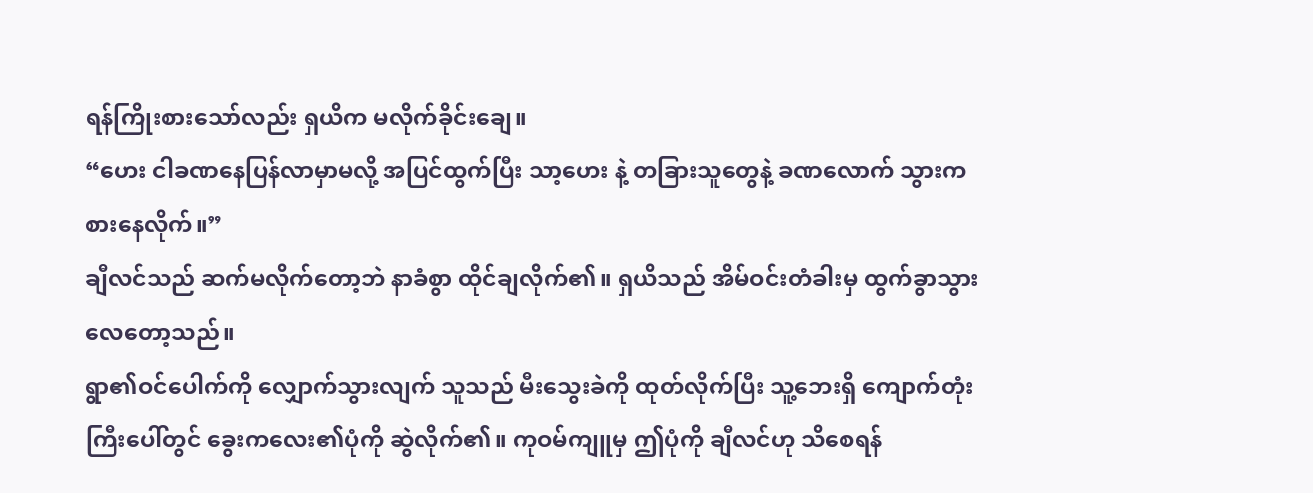ရန်ကြိုးစားသော်လည်း ရှယိက မလိုက်ခိုင်းချေ။
“ဟေး ငါခဏနေပြန်လာမှာမလို့ အပြင်ထွက်ပြီး သာ့ဟေး နဲ့ တခြားသူတွေနဲ့ ခဏလောက် သွားကစားနေလိုက်။”
ချီလင်သည် ဆက်မလိုက်တော့ဘဲ နာခံစွာ ထိုင်ချလိုက်၏။ ရှယိသည် အိမ်ဝင်းတံခါးမှ ထွက်ခွာသွားလေတော့သည်။
ရွာ၏ဝင်ပေါက်ကို လျှောက်သွားလျက် သူသည် မီးသွေးခဲကို ထုတ်လိုက်ပြီး သူ့ဘေးရှိ ကျောက်တုံးကြီးပေါ်တွင် ခွေးကလေး၏ပုံကို ဆွဲလိုက်၏။ ကုဝမ်ကျူမှ ဤပုံကို ချီလင်ဟု သိစေရန်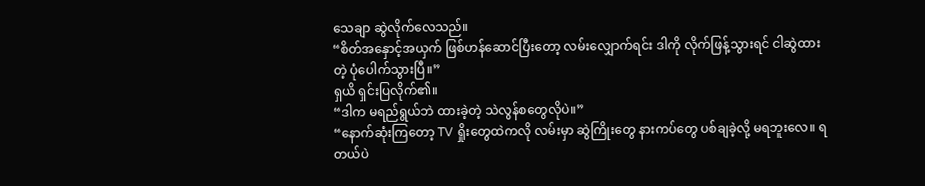သေချာ ဆွဲလိုက်လေသည်။
“စိတ်အနှောင့်အယှက် ဖြစ်ဟန်ဆောင်ပြီးတော့ လမ်းလျှောက်ရင်း ဒါကို လိုက်ဖြန့်သွားရင် ငါဆွဲထားတဲ့ ပုံပေါက်သွားပြီ။”
ရှယိ ရှင်းပြလိုက်၏။
“ဒါက မရည်ရွယ်ဘဲ ထားခဲ့တဲ့ သဲလွန်စတွေလိုပဲ။”
“နောက်ဆုံးကြတော့ TV ရှိုးတွေထဲကလို လမ်းမှာ ဆွဲကြိုးတွေ နားကပ်တွေ ပစ်ချခဲ့လို့ မရဘူးလေ။ ရတယ်ပဲ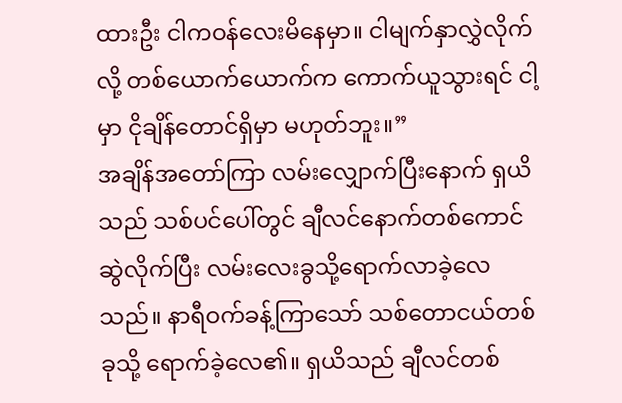ထားဦး ငါကဝန်လေးမိနေမှာ။ ငါမျက်နှာလွှဲလိုက်လို့ တစ်ယောက်ယောက်က ကောက်ယူသွားရင် ငါ့မှာ ငိုချိန်တောင်ရှိမှာ မဟုတ်ဘူး။”
အချိန်အတော်ကြာ လမ်းလျှောက်ပြီးနောက် ရှယိသည် သစ်ပင်ပေါ်တွင် ချီလင်နောက်တစ်ကောင် ဆွဲလိုက်ပြီး လမ်းလေးခွသို့ရောက်လာခဲ့လေသည်။ နာရီဝက်ခန့်ကြာသော် သစ်တောငယ်တစ်ခုသို့ ရောက်ခဲ့လေ၏။ ရှယိသည် ချီလင်တစ်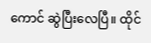ကောင် ဆွဲပြီးလေပြီ။ ထိုင်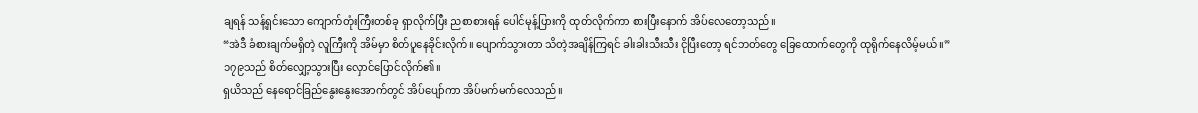ချရန် သန့်ရှင်းသော ကျောက်တုံးကြီးတစ်ခု ရှာလိုက်ပြီး ညစာစားရန် ပေါင်မုန့်ပြားကို ထုတ်လိုက်ကာ စားပြီးနောက် အိပ်လေတော့သည်။
“အဲဒီ ခံစားချက်မရှိတဲ့ လူကြီးကို အိမ်မှာ စိတ်ပူနေခိုင်းလိုက်။ ပျောက်သွားတာ သိတဲ့အချိန်ကြရင် ခါးခါးသီးသီး ငိုပြီးတော့ ရင်ဘတ်တွေ ခြေထောက်တွေကို ထုရိုက်နေလိမ့်မယ်။”
၁၇၉သည် စိတ်လျှော့သွားပြီး လှောင်ပြောင်လိုက်၏။
ရှယိသည် နေရောင်ခြည်နွေးနွေးအောက်တွင် အိပ်ပျော်ကာ အိပ်မက်မက်လေသည်။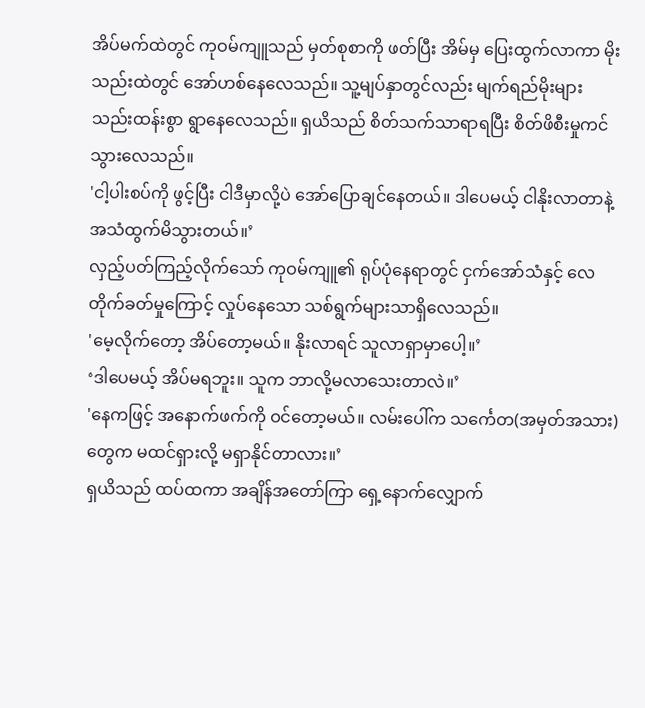အိပ်မက်ထဲတွင် ကုဝမ်ကျူသည် မှတ်စုစာကို ဖတ်ပြီး အိမ်မှ ပြေးထွက်လာကာ မိုးသည်းထဲတွင် အော်ဟစ်နေလေသည်။ သူ့မျပ်နှာတွင်လည်း မျက်ရည်မိုးများ သည်းထန်းစွာ ရွာနေလေသည်။ ရှယိသည် စိတ်သက်သာရာရပြီး စိတ်ဖိစီးမှုကင်သွားလေသည်။
'ငါ့ပါးစပ်ကို ဖွင့်ပြီး ငါဒီမှာလို့ပဲ အော်ပြောချင်နေတယ်။ ဒါပေမယ့် ငါနိုးလာတာနဲ့ အသံထွက်မိသွားတယ်။’
လှည့်ပတ်ကြည့်လိုက်သော် ကုဝမ်ကျူ၏ ရုပ်ပုံနေရာတွင် ငှက်အော်သံနှင့် လေတိုက်ခတ်မှုကြောင့် လှုပ်နေသော သစ်ရွက်များသာရှိလေသည်။
'မေ့လိုက်တော့ အိပ်တော့မယ်။ နိုးလာရင် သူလာရှာမှာပေါ့။’
‘ဒါပေမယ့် အိပ်မရဘူး။ သူက ဘာလို့မလာသေးတာလဲ။’
'နေကဖြင့် အနောက်ဖက်ကို ဝင်တော့မယ်။ လမ်းပေါ်က သင်္ကေတ(အမှတ်အသား)တွေက မထင်ရှားလို့ မရှာနိုင်တာလား။’
ရှယိသည် ထပ်ထကာ အချိန်အတော်ကြာ ရှေ့နောက်လျှောက်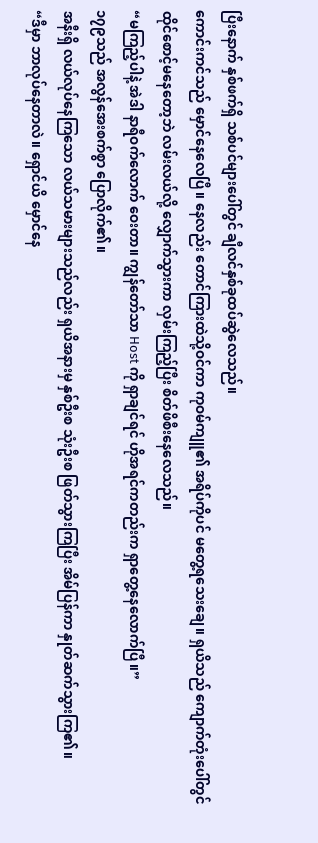ပြီးနောက် နှစ်ဖက်ရှိ သစ်ပင်များပေါ်တွင် ချီလင်နှစ်ခုထပ်ဆွဲလေသည်။
ကောင်းကင်သည် မှောင်နေလေပြီ။ နေလည်း တောင်ကြားထဲသို့ဝင်ကာ ကုဝမ်ကျူ၏ အရိပ်ကိုပင် မတွေ့ရသေးချေ။ ရှယိသည် ကျောက်တုံးပေါ်တွင် ထိုင်စောင့်မနေတော့ဘဲ လမ်းလယ်လို့ လျှောက်သွားကာ လှမ်းကြည့်ပြီး စိတ်ဖိစီးနေလေသည်။
“မကြည့်ပါနဲ့ အဲဒါ နာရီဝက်လောက် ဝေးတာ။ ကျွန်တော်သာ Host ကို ရှာချင်ရင် ဟိုအရင်ကတည်းက ရှာတွေ့နေလောက်ပြီ။”
၁၇၉သည် အလွန်အေးစက်စွာ ပြောလိုက်၏။
အနီးရှိ လယ်လုပ်နေကြသော လယ်သမားများသည်လည်း ရှယိအနားမှ နှစ်ဦးစ သုံးဦးစ ဖြတ်သွားကြပြီး အိမ်ပြန်ကာ နှုတ်ဆက်သွားကြ၏။
“ဒီမှာ ဘာလုပ်နေတာလဲ။ ရှောင်ယိ မှောင်နေ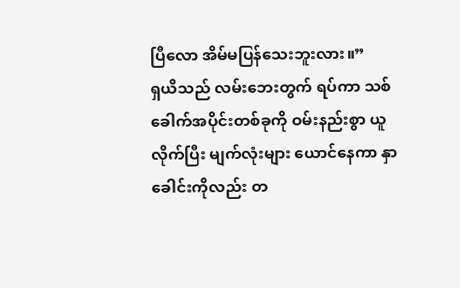ပြီလော အိမ်မပြန်သေးဘူးလား။”
ရှယိသည် လမ်းဘေးတွက် ရပ်ကာ သစ်ခေါက်အပိုင်းတစ်ခုကို ဝမ်းနည်းစွာ ယူလိုက်ပြီး မျက်လုံးများ ယောင်နေကာ နှာခေါင်းကိုလည်း တ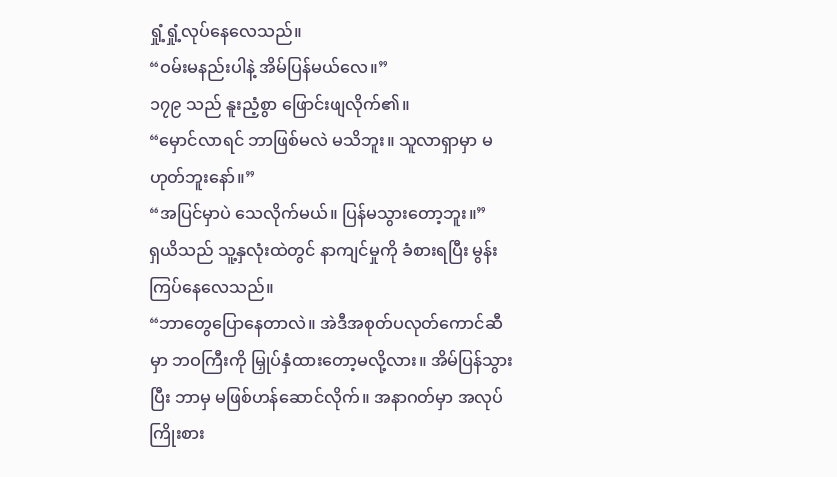ရှုံ့ရှုံ့လုပ်နေလေသည်။
“ဝမ်းမနည်းပါနဲ့ အိမ်ပြန်မယ်လေ။”
၁၇၉ သည် နူးညံ့စွာ ဖြောင်းဖျလိုက်၏။
“မှောင်လာရင် ဘာဖြစ်မလဲ မသိဘူး။ သူလာရှာမှာ မဟုတ်ဘူးနော်။”
“အပြင်မှာပဲ သေလိုက်မယ်။ ပြန်မသွားတော့ဘူး။”
ရှယိသည် သူ့နှလုံးထဲတွင် နာကျင်မှုကို ခံစားရပြီး မွန်းကြပ်နေလေသည်။
“ဘာတွေပြောနေတာလဲ။ အဲဒီအစုတ်ပလုတ်ကောင်ဆီမှာ ဘဝကြီးကို မြှုပ်နှံထားတော့မလို့လား။ အိမ်ပြန်သွားပြီး ဘာမှ မဖြစ်ဟန်ဆောင်လိုက်။ အနာဂတ်မှာ အလုပ်ကြိုးစား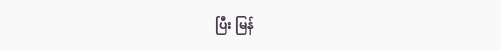ပြီး မြန်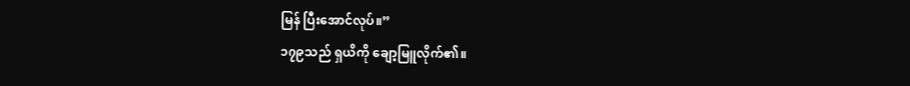မြန် ပြီးအောင်လုပ်။”
၁၇၉သည် ရှယိကို ချော့မြူလိုက်၏။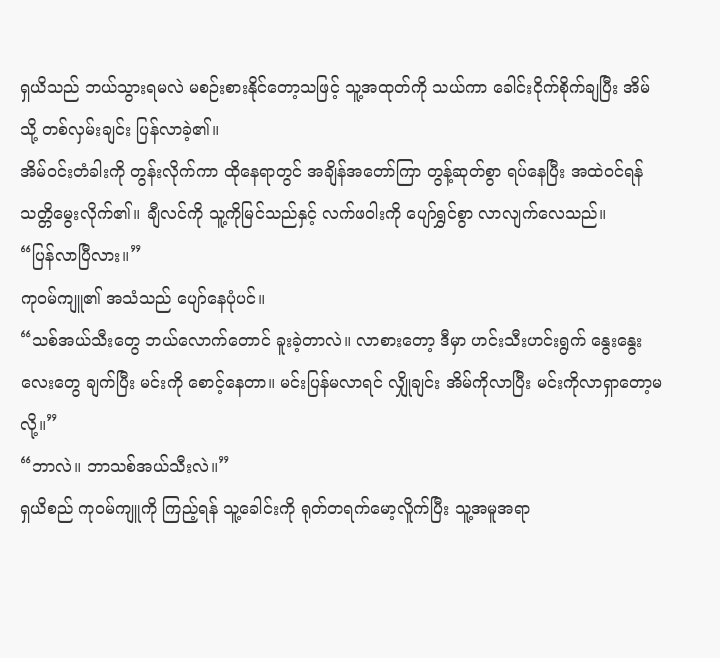ရှယိသည် ဘယ်သွားရမလဲ မစဉ်းစားနိုင်တော့သဖြင့် သူ့အထုတ်ကို သယ်ကာ ခေါင်းငိုက်စိုက်ချပြီး အိမ်သို့ တစ်လှမ်းချင်း ပြန်လာခဲ့၏။
အိမ်ဝင်းတံခါးကို တွန်းလိုက်ကာ ထိုနေရာတွင် အချိန်အတော်ကြာ တွန့်ဆုတ်စွာ ရပ်နေပြီး အထဲဝင်ရန် သတ္တိမွေးလိုက်၏။ ချီလင်ကို သူ့ကိုမြင်သည်နှင့် လက်ဖဝါးကို ပျော်ရွှင်စွာ လာလျက်လေသည်။
“ပြန်လာပြီလား။”
ကုဝမ်ကျူ၏ အသံသည် ပျော်နေပုံပင်။
“သစ်အယ်သီးတွေ ဘယ်လောက်တောင် ခူးခဲ့တာလဲ။ လာစားတော့ ဒီမှာ ဟင်းသီးဟင်းရွက် နွေးနွေးလေးတွေ ချက်ပြီး မင်းကို စောင့်နေတာ။ မင်းပြန်မလာရင် လျှိုချင်း အိမ်ကိုလာပြီး မင်းကိုလာရှာတော့မလို့။”
“ဘာလဲ။ ဘာသစ်အယ်သီးလဲ။”
ရှယိစည် ကုဝမ်ကျူကို ကြည့်ရန် သူ့ခေါင်းကို ရုတ်တရက်မော့လိူက်ပြီး သူ့အမူအရာ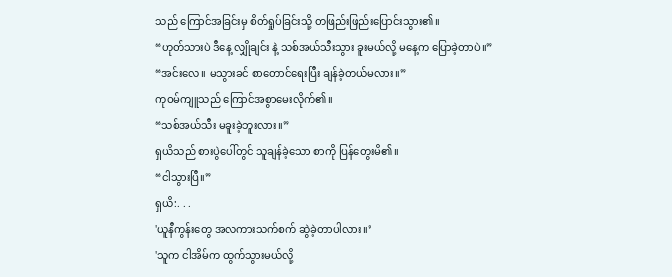သည် ကြောင်အခြင်းမှ စိတ်ရှုပ်ခြင်းသို့ တဖြည်းဖြည်းပြောင်းသွား၏။
“ဟုတ်သားပဲ ဒီနေ့ လျှိုချင်း နဲ့ သစ်အယ်သီးသွား ခူးမယ်လို့ မနေ့က ပြောခဲ့တာပဲ။”
“အင်းလေ။ မသွားခင် စာတောင်ရေးပြီး ချန်ခဲ့တယ်မလား။”
ကုဝမ်ကျူသည် ကြောင်အစွာမေးလိုက်၏။
“သစ်အယ်သီး မခူးခဲ့ဘူးလား။”
ရှယိသည် စားပွဲပေါ်တွင် သူချန်ခဲ့သော စာကို ပြန်တွေးမိ၏။
“ငါသွားပြီ။”
ရှယိ:. . .
'ယူနီကွန်းတွေ အလကားသက်စက် ဆွဲခဲ့တာပါလား။’
'သူက ငါအိမ်က ထွက်သွားမယ်လို့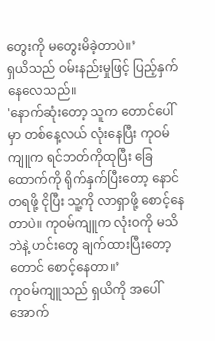တွေးကို မတွေးမိခဲ့တာပဲ။’
ရှယိသည် ဝမ်းနည်းမှုဖြင့် ပြည့်နှက်နေလေသည်။
'နောက်ဆုံးတော့ သူက တောင်ပေါ်မှာ တစ်နေ့လယ် လုံးနေပြီး ကုဝမ်ကျူက ရင်ဘတ်ကိုထုပြီး ခြေထောက်ကို ရိုက်နှက်ပြီးတော့ နောင်တရဖို့ ငိုပြီး သူ့ကို လာရှာဖို့ စောင့်နေတာပဲ။ ကုဝမ်ကျူက လုံးဝကို မသိဘဲနဲ့ ဟင်းတွေ ချက်ထားပြီးတော့တောင် စောင့်နေတာ။’
ကုဝမ်ကျူသည် ရှယိကို အပေါ်အောက်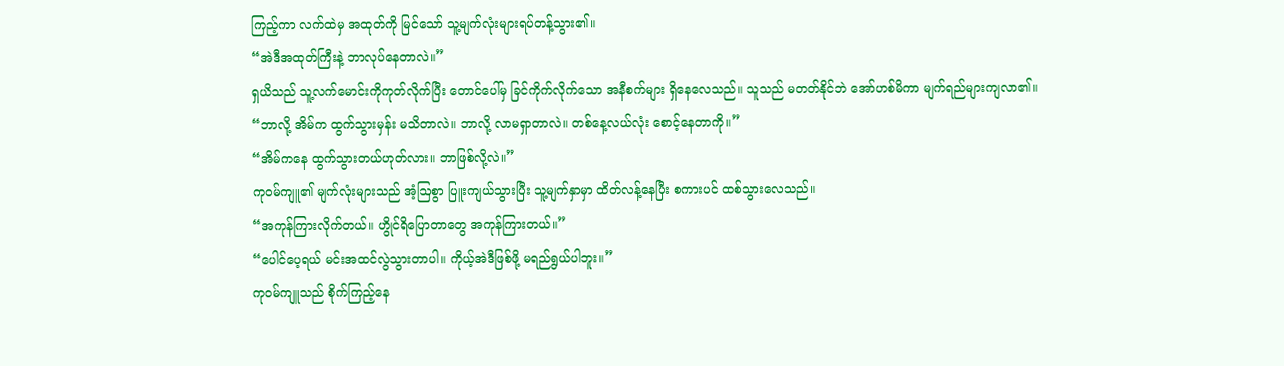ကြည့်ကာ လက်ထဲမှ အထုတ်ကို မြင်သော် သူ့မျက်လုံးများရပ်တန့်သွား၏။
“အဲဒီအထုတ်ကြီးနဲ့ ဘာလုပ်နေတာလဲ။”
ရှယိသည် သူ့လက်မောင်းကိုကုတ်လိုက်ပြီး တောင်ပေါ်မှ ခြင်ကိုက်လိုက်သော အနီစက်များ ရှိနေလေသည်။ သူသည် မတတ်နိုင်ဘဲ အော်ဟစ်မိကာ မျက်ရည်များကျလာ၏။
“ဘာလို့ အိမ်က ထွက်သွားမှန်း မသိတာလဲ။ ဘာလို့ လာမရှာတာလဲ။ တစ်နေ့လယ်လုံး စောင့်နေတာကို။”
“အိမ်ကနေ ထွက်သွားတယ်ဟုတ်လား။ ဘာဖြစ်လို့လဲ။”
ကုဝမ်ကျူ၏ မျက်လုံးများသည် အံ့ဩစွာ ပြူးကျယ်သွားပြီး သူ့မျက်နှာမှာ ထိတ်လန့်နေပြီး စကားပင် ထစ်သွားလေသည်။
“အကုန်ကြားလိုက်တယ်။ ဟွိုင်ရိပြောတာတွေ အကုန်ကြားတယ်။”
“ပေါင်ပေ့ရယ် မင်းအထင်လွဲသွားတာပါ။ ကိုယ့်အဲဒီဖြစ်ဖို့ မရည်ရွယ်ပါဘူး။”
ကုဝမ်ကျူသည် စိုက်ကြည့်နေ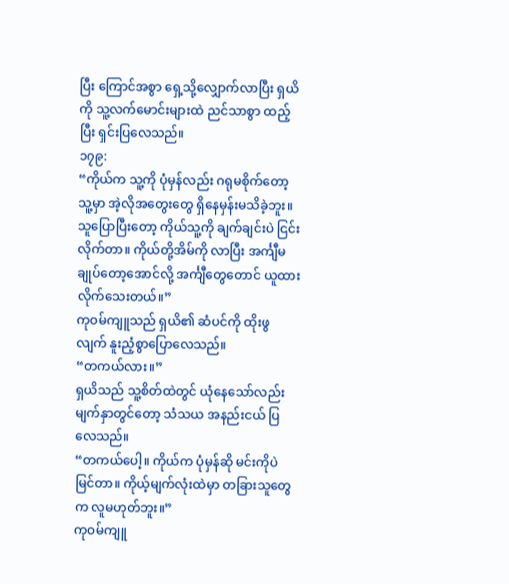ပြီး ကြောင်အစွာ ရှေ့သို့လျှောက်လာပြီး ရှယိကို သူ့လက်မောင်းများထဲ ညင်သာစွာ ထည့်ပြီး ရှင်းပြလေသည်။
၁၇၉:
“ကိုယ်က သူ့ကို ပုံမှန်လည်း ဂရုမစိုက်တော့ သူ့မှာ အဲ့လိုအတွေးတွေ ရှိနေမှန်းမသိခဲ့ဘူး။ သူပြောပြီးတော့ ကိုယ်သူ့ကို ချက်ချင်းပဲ ငြင်းလိုက်တာ။ ကိုယ်တို့အိမ်ကို လာပြီး အင်္ကျီမချုပ်တော့အောင်လို့ အင်္ကျီတွေတောင် ယူထားလိုက်သေးတယ်။”
ကုဝမ်ကျူသည် ရှယိ၏ ဆံပင်ကို ထိုးဖွလျက် နူးညံ့စွာပြောလေသည်။
“တကယ်လား။”
ရှယိသည် သူ့စိတ်ထဲတွင် ယုံနေသော်လည်း မျက်နှာတွင်တော့ သံသယ အနည်းငယ် ပြလေသည်။
“တကယ်ပေါ့။ ကိုယ်က ပုံမှန်ဆို မင်းကိုပဲ မြင်တာ။ ကိုယ့်မျက်လုံးထဲမှာ တခြားသူတွေက လူမဟုတ်ဘူး။”
ကုဝမ်ကျူ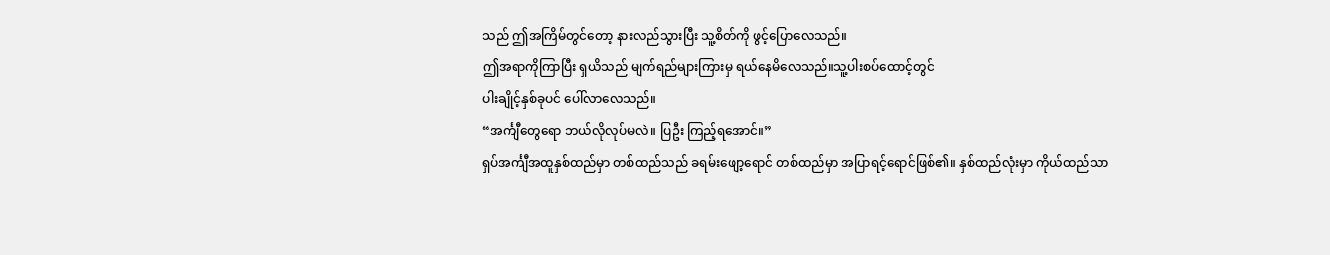သည် ဤအကြိမ်တွင်တော့ နားလည်သွားပြီး သူ့စိတ်ကို ဖွင့်ပြောလေသည်။
ဤအရာကိုကြာပြီး ရှယိသည် မျက်ရည်များကြားမှ ရယ်နေမိလေသည်။သူ့ပါးစပ်ထောင့်တွင်
ပါးချိုင့်နှစ်ခုပင် ပေါ်လာလေသည်။
“အင်္ကျီတွေရော ဘယ်လိုလုပ်မလဲ။ ပြဦး ကြည့်ရအောင်။”
ရှပ်အင်္ကျီအထူနှစ်ထည်မှာ တစ်ထည်သည် ခရမ်းဖျော့ရောင် တစ်ထည်မှာ အပြာရင့်ရောင်ဖြစ်၏။ နှစ်ထည်လုံးမှာ ကိုယ်ထည်သာ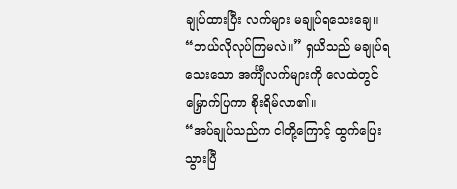ချုပ်ထားပြီး လက်များ မချုပ်ရသေးချေ။
“ဘယ်လိုလုပ်ကြမလဲ။” ရှယိသည် မချုပ်ရသေးသော အင်္ကျီလက်များကို လေထဲတွင် မြှောက်ပြကာ စိုးရိမ်လာ၏။
“အပ်ချုပ်သည်က ငါတို့ကြောင့် ထွက်ပြေးသွားပြီ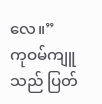လေ။”
ကုဝမ်ကျူသည် ပြတ်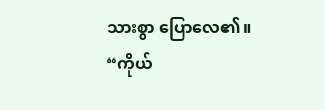သားစွာ ပြောလေ၏။
“ကိုယ်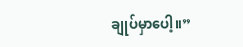ချုပ်မှာပေါ့။”